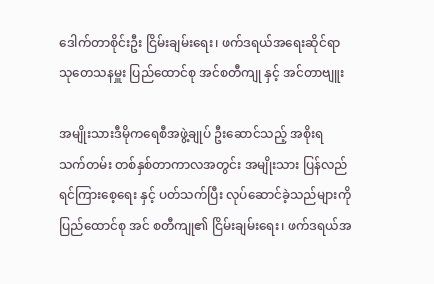ဒေါက်တာစိုင်းဦး ငြိမ်းချမ်းရေး၊ ဖက်ဒရယ်အရေးဆိုင်ရာ သုတေသနမှူး ပြည်ထောင်စု အင်စတီကျု နှင့် အင်တာဗျူး

အမျိုးသားဒီမိုကရေစီအဖွဲ့ချုပ် ဦးဆောင်သည့် အစိုးရ သက်တမ်း တစ်နှစ်တာကာလအတွင်း အမျိုးသား ပြန်လည်ရင်ကြားစေ့ရေး နှင့် ပတ်သက်ပြီး လုပ်ဆောင်ခဲ့သည်များကို ပြည်ထောင်စု အင် စတီကျု၏ ငြိမ်းချမ်းရေး၊ ဖက်ဒရယ်အ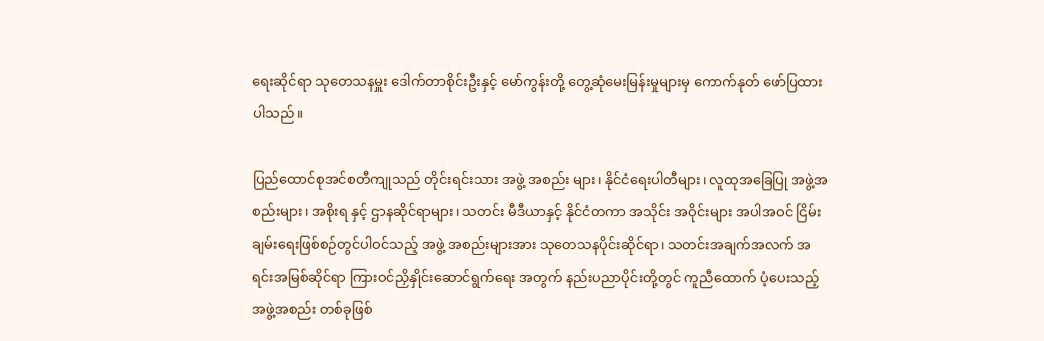ရေးဆိုင်ရာ သုတေသနမှူး ဒေါက်တာစိုင်းဦးနှင့် မော်ကွန်းတို့ တွေ့ဆုံမေးမြန်းမှုများမှ ကောက်နုတ် ဖော်ပြထားပါသည်။

ပြည်ထောင်စုအင်စတီကျုသည် တိုင်းရင်းသား အဖွဲ့ အစည်း များ၊ နိုင်ငံရေးပါတီများ၊ လူထုအခြေပြု အဖွဲ့အစည်းများ၊ အစိုးရ နှင့် ဌာနဆိုင်ရာများ၊ သတင်း မီဒီယာနှင့် နိုင်ငံတကာ အသိုင်း အဝိုင်းများ အပါအဝင် ငြိမ်းချမ်းရေးဖြစ်စဉ်တွင်ပါဝင်သည့် အဖွဲ့ အစည်းများအား သုတေသနပိုင်းဆိုင်ရာ၊ သတင်းအချက်အလက် အရင်းအမြစ်ဆိုင်ရာ ကြားဝင်ညှိနှိုင်းဆောင်ရွက်ရေး အတွက် နည်းပညာပိုင်းတို့တွင် ကူညီထောက် ပံ့ပေးသည့် အဖွဲ့အစည်း တစ်ခုဖြစ်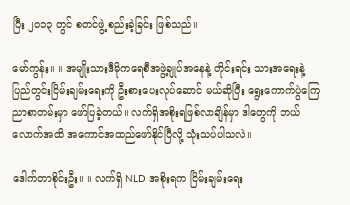ပြီး ၂ဝ၁၃ တွင် စတင်ဖွဲ့ စည်းခဲ့ခြင်း ဖြစ်သည်။

မော်ကွန်း။ ။ အမျိုးသားဒီမိုကရေစီအဖွဲ့ချုပ်အနေနဲ့ တိုင်းရင်း သားအရေးနဲ့ ပြည်တွင်းငြိမ်းချမ်းရေးကို ဦးစားပေးလုပ်ဆောင် မယ်ဆိုပြီး ရွေးကောက်ပွဲကြေညာစာတမ်းမှာ ဖော်ပြခဲ့တယ်။ လက်ရှိအစိုးရဖြစ်လာချိန်မှာ ဒါတွေကို ဘယ်လောက်အထိ အကောင်အထည်ဖော်နိုင်ပြီလို့ သုံးသပ်ပါသလဲ။

ဒေါက်တာစိုင်းဦး။ ။ လက်ရှိ NLD အစိုးရက ငြိမ်းချမ်းရေး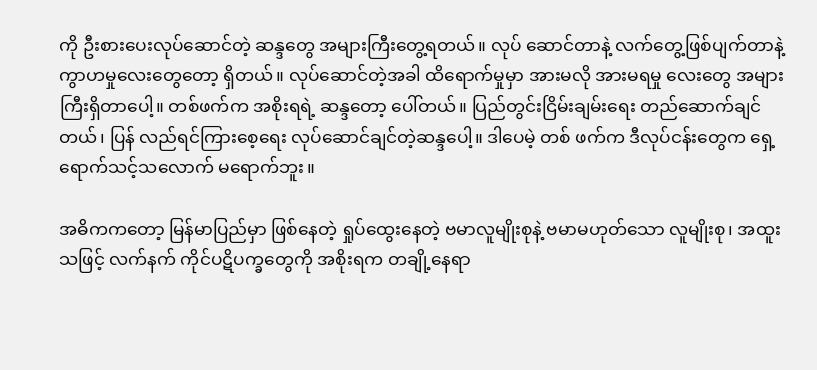ကို ဦးစားပေးလုပ်ဆောင်တဲ့ ဆန္ဒတွေ အများကြီးတွေ့ရတယ်။ လုပ် ဆောင်တာနဲ့ လက်တွေ့ဖြစ်ပျက်တာနဲ့ ကွာဟမှုလေးတွေတော့ ရှိတယ်။ လုပ်ဆောင်တဲ့အခါ ထိရောက်မှုမှာ အားမလို အားမရမှု လေးတွေ အများကြီးရှိတာပေါ့။ တစ်ဖက်က အစိုးရရဲ့ ဆန္ဒတော့ ပေါ်တယ်။ ပြည်တွင်းငြိမ်းချမ်းရေး တည်ဆောက်ချင်တယ်၊ ပြန် လည်ရင်ကြားစေ့ရေး လုပ်ဆောင်ချင်တဲ့ဆန္ဒပေါ့။ ဒါပေမဲ့ တစ် ဖက်က ဒီလုပ်ငန်းတွေက ရှေ့ရောက်သင့်သလောက် မရောက်ဘူး။

အဓိကကတော့ မြန်မာပြည်မှာ ဖြစ်နေတဲ့ ရှုပ်ထွေးနေတဲ့ ဗမာလူမျိုးစုနဲ့ ဗမာမဟုတ်သော လူမျိုးစု၊ အထူးသဖြင့် လက်နက် ကိုင်ပဋိပက္ခတွေကို အစိုးရက တချို့နေရာ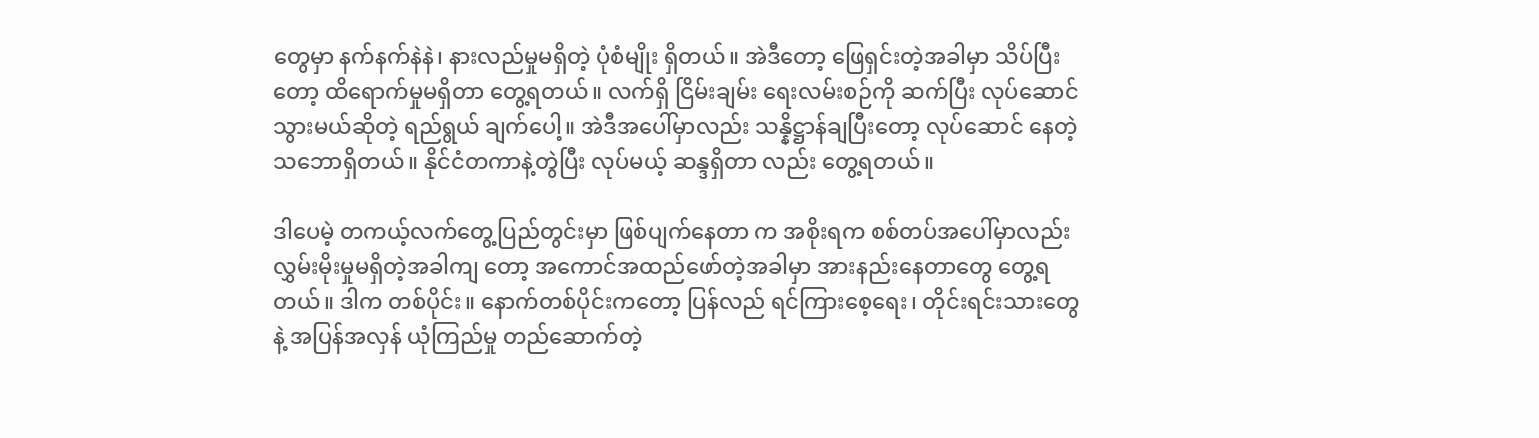တွေမှာ နက်နက်နဲနဲ၊ နားလည်မှုမရှိတဲ့ ပုံစံမျိုး ရှိတယ်။ အဲဒီတော့ ဖြေရှင်းတဲ့အခါမှာ သိပ်ပြီးတော့ ထိရောက်မှုမရှိတာ တွေ့ရတယ်။ လက်ရှိ ငြိမ်းချမ်း ရေးလမ်းစဉ်ကို ဆက်ပြီး လုပ်ဆောင်သွားမယ်ဆိုတဲ့ ရည်ရွယ် ချက်ပေါ့။ အဲဒီအပေါ်မှာလည်း သန္နိဋ္ဌာန်ချပြီးတော့ လုပ်ဆောင် နေတဲ့ သဘောရှိတယ်။ နိုင်ငံတကာနဲ့တွဲပြီး လုပ်မယ့် ဆန္ဒရှိတာ လည်း တွေ့ရတယ်။

ဒါပေမဲ့ တကယ့်လက်တွေ့ပြည်တွင်းမှာ ဖြစ်ပျက်နေတာ က အစိုးရက စစ်တပ်အပေါ်မှာလည်း လွှမ်းမိုးမှုမရှိတဲ့အခါကျ တော့ အကောင်အထည်ဖော်တဲ့အခါမှာ အားနည်းနေတာတွေ တွေ့ရတယ်။ ဒါက တစ်ပိုင်း။ နောက်တစ်ပိုင်းကတော့ ပြန်လည် ရင်ကြားစေ့ရေး၊ တိုင်းရင်းသားတွေနဲ့ အပြန်အလှန် ယုံကြည်မှု တည်ဆောက်တဲ့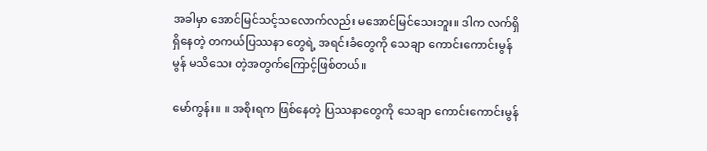အခါမှာ အောင်မြင်သင့်သလောက်လည်း မအောင်မြင်သေးဘူး။ ဒါက လက်ရှိရှိနေတဲ့ တကယ်ပြဿနာ တွေရဲ့ အရင်းခံတွေကို သေချာ ကောင်းကောင်းမွန်မွန် မသိသေး တဲ့အတွက်ကြောင့်ဖြစ်တယ်။

မော်ကွန်း။ ။ အစိုးရက ဖြစ်နေတဲ့ ပြဿနာတွေကို သေချာ ကောင်းကောင်းမွန်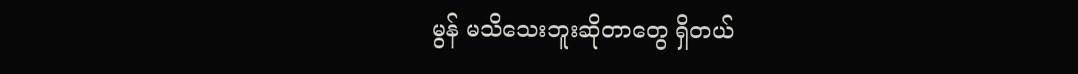မွန် မသိသေးဘူးဆိုတာတွေ ရှိတယ်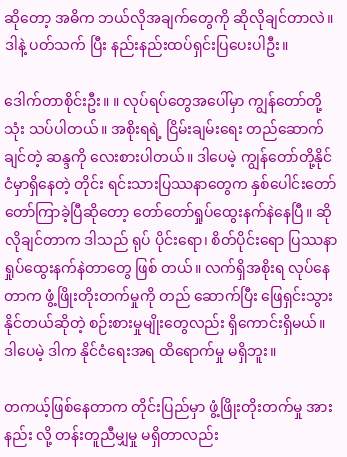ဆိုတော့ အဓိက ဘယ်လိုအချက်တွေကို ဆိုလိုချင်တာလဲ။ ဒါနဲ့ ပတ်သက် ပြီး နည်းနည်းထပ်ရှင်းပြပေးပါဦး။

ဒေါက်တာစိုင်းဦး။ ။ လုပ်ရပ်တွေအပေါ်မှာ ကျွန်တော်တို့ သုံး သပ်ပါတယ်။ အစိုးရရဲ့ ငြိမ်းချမ်းရေး တည်ဆောက်ချင်တဲ့ ဆန္ဒကို လေးစားပါတယ်။ ဒါပေမဲ့ ကျွန်တော်တို့နိုင်ငံမှာရှိနေတဲ့ တိုင်း ရင်းသားပြဿနာတွေက နှစ်ပေါင်းတော်တော်ကြာခဲ့ပြီဆိုတော့ တော်တော်ရှုပ်ထွေးနက်နဲနေပြီ။ ဆိုလိုချင်တာက ဒါသည် ရုပ် ပိုင်းရော၊ စိတ်ပိုင်းရော ပြဿနာရှုပ်ထွေးနက်နဲတာတွေ ဖြစ် တယ်။ လက်ရှိအစိုးရ လုပ်နေတာက ဖွံ့ဖြိုးတိုးတက်မှုကို တည် ဆောက်ပြီး ဖြေရှင်းသွားနိုင်တယ်ဆိုတဲ့ စဉ်းစားမှုမျိုးတွေလည်း ရှိကောင်းရှိမယ်။ ဒါပေမဲ့ ဒါက နိုင်ငံရေးအရ ထိရောက်မှု မရှိဘူး။

တကယ့်ဖြစ်နေတာက တိုင်းပြည်မှာ ဖွံ့ဖြိုးတိုးတက်မှု အားနည်း လို့ တန်းတူညီမျှမှု မရှိတာလည်း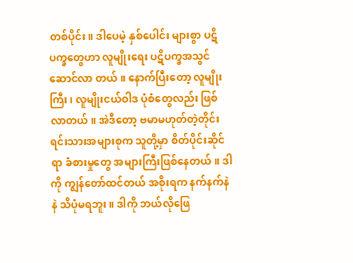တစ်ပိုင်း။ ဒါပေမဲ့ နှစ်ပေါင်း များစွာ ပဋိပက္ခတွေဟာ လူမျိုးရေး ပဋိပက္ခအသွင်ဆောင်လာ တယ်။ နောက်ပြီးတော့ လူမျိုးကြီး၊ လူမျိုးငယ်ဝါဒ ပုံစံတွေလည်း ဖြစ်လာတယ်။ အဲဒီတော့ ဗမာမဟုတ်တဲ့တိုင်းရင်းသားအများစုက သူတို့မှာ စိတ်ပိုင်းဆိုင်ရာ ခံစားမှုတွေ အများကြီးဖြစ်နေတယ်။ ဒါကို ကျွန်တော်ထင်တယ် အစိုးရက နက်နက်နဲနဲ သိပုံမရဘူး။ ဒါကို ဘယ်လိုဖြေ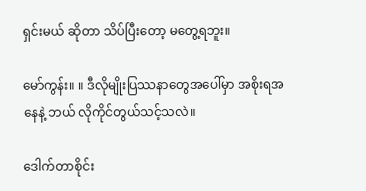ရှင်းမယ် ဆိုတာ သိပ်ပြီးတော့ မတွေ့ရဘူး။

မော်ကွန်း။ ။ ဒီလိုမျိုးပြဿနာတွေအပေါ်မှာ အစိုးရအနေနဲ့ ဘယ် လိုကိုင်တွယ်သင့်သလဲ။

ဒေါက်တာစိုင်း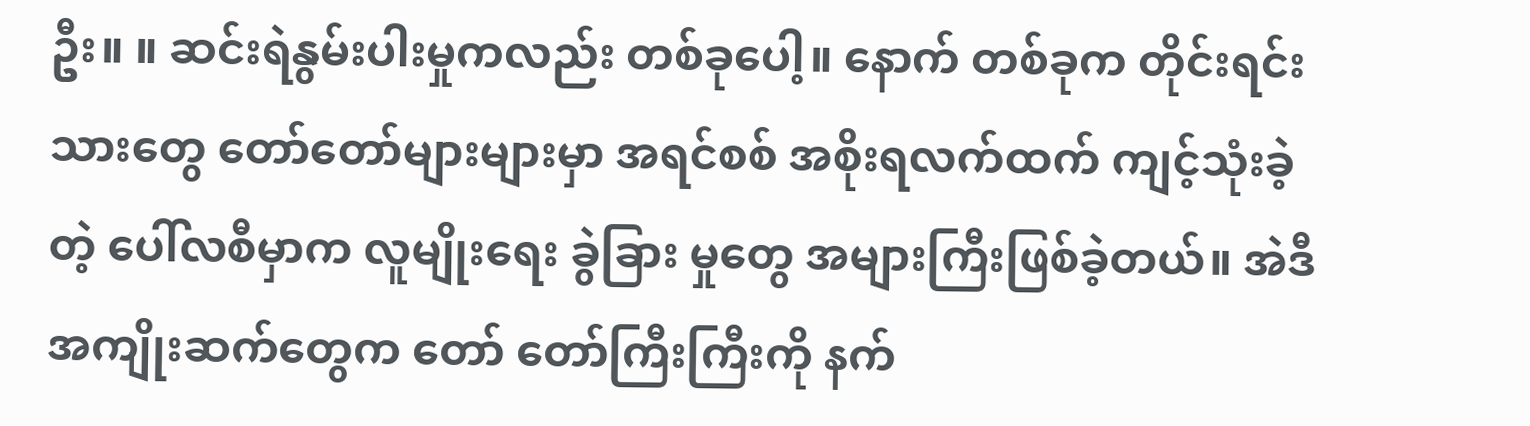ဦး။ ။ ဆင်းရဲနွမ်းပါးမှုကလည်း တစ်ခုပေါ့။ နောက် တစ်ခုက တိုင်းရင်းသားတွေ တော်တော်များများမှာ အရင်စစ် အစိုးရလက်ထက် ကျင့်သုံးခဲ့တဲ့ ပေါ်လစီမှာက လူမျိုးရေး ခွဲခြား မှုတွေ အများကြီးဖြစ်ခဲ့တယ်။ အဲဒီအကျိုးဆက်တွေက တော် တော်ကြီးကြီးကို နက်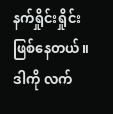နက်ရှိုင်းရှိုင်း ဖြစ်နေတယ်။ ဒါကို လက်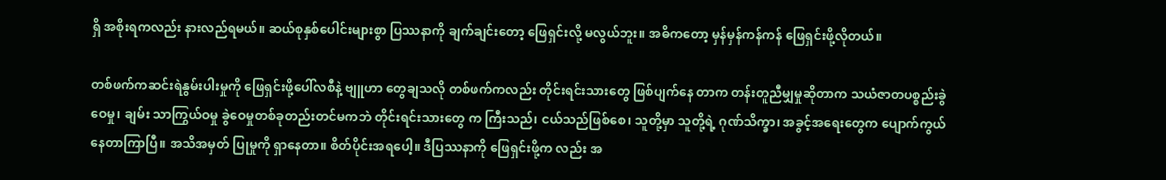ရှိ အစိုးရကလည်း နားလည်ရမယ်။ ဆယ်စုနှစ်ပေါင်းများစွာ ပြဿနာကို ချက်ချင်းတော့ ဖြေရှင်းလို့ မလွယ်ဘူး။ အဓိကတော့ မှန်မှန်ကန်ကန် ဖြေရှင်းဖို့လိုတယ်။

တစ်ဖက်ကဆင်းရဲနွမ်းပါးမှုကို ဖြေရှင်းဖို့ပေါ်လစီနဲ့ ဗျူဟာ တွေချသလို တစ်ဖက်ကလည်း တိုင်းရင်းသားတွေ ဖြစ်ပျက်နေ တာက တန်းတူညီမျှမှုဆိုတာက သယံဇာတပစ္စည်းခွဲဝေမှု၊ ချမ်း သာကြွယ်ဝမှု ခွဲဝေမှုတစ်ခုတည်းတင်မကဘဲ တိုင်းရင်းသားတွေ က ကြီးသည်၊ ငယ်သည်ဖြစ်စေ၊ သူတို့မှာ သူတို့ရဲ့ ဂုဏ်သိက္ခာ၊ အခွင့်အရေးတွေက ပျောက်ကွယ်နေတာကြာပြီ။ အသိအမှတ် ပြုမှုကို ရှာနေတာ။ စိတ်ပိုင်းအရပေါ့။ ဒီပြဿနာကို ဖြေရှင်းဖို့က လည်း အ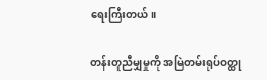ရေးကြီးတယ်။

တန်းတူညီမျှမှုကို အမြဲတမ်းရုပ်ဝတ္ထု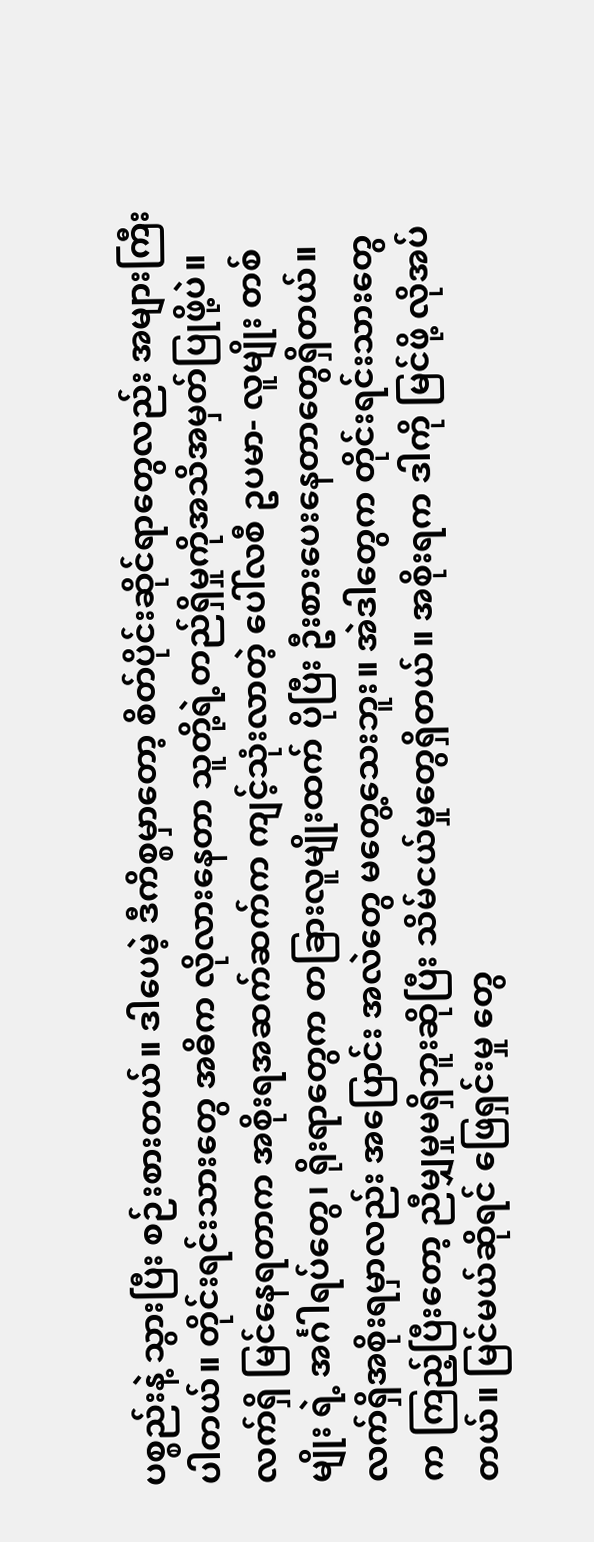ပစ္စည်းနဲ့ သွားပြီး စဉ်းစားတယ်။ ဒါပေမဲ့ ဒီကိစ္စမှာတော့ စိတ်ပိုင်းဆိုင်ရာတွေလည်း အများကြီးပါတယ်။ တိုင်းရင်းသားတွေ အဓိက လိုလားနေတာ သူတို့ရဲ့တည်ရှိမှုကိုအသိအမှတ်ပြုဖို့ပဲ။ လက်ရှိ မြင်နေရတာက အစိုးရအဆက်ဆက်က ကျင့်သုံးလာတဲ့ ပေါ်လစီ ဥပမာ- လူမျိုး တစ်မျိုး ရဲ့ အင်္ဂါရပ်တွေ၊ ရိုးရာတွေက တခြားလူမျိုးထက် ပိုပြီး ဦးစားပေးနေတာတွေရှိတယ်။ လက်ရှိအစိုးရမှာလည်း အပြောင်း အလဲတွေ မတွေ့သေးဘူး။ အဲဒါတွေက တိုင်းရင်းသားတွေက ကြည့်ပြီးတော့ ညီမျှမှုမရှိဘူးဆိုပြီး သိမ်ငယ်မှုတွေရှိတယ်။ အစိုးရက ဒါကို မြင်ဖို့ လိုအပ်တယ်။ မြင်မယ်ဆိုရင် ဖြေရှင်းမှု တွေ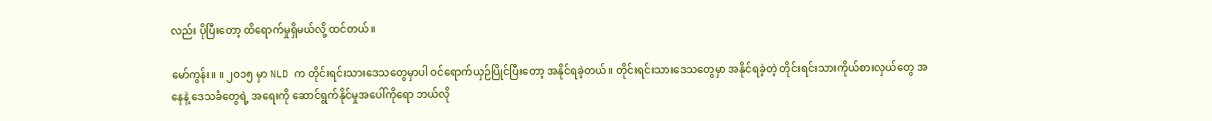လည်း ပိုပြီးတော့ ထိရောက်မှုရှိမယ်လို့ ထင်တယ်။

မော်ကွန်း။ ။ ၂ဝ၁၅ မှာ NLD က တိုင်းရင်းသားဒေသတွေမှာပါ ဝင်ရောက်ယှဉ်ပြိုင်ပြီးတော့ အနိုင်ရခဲ့တယ်။ တိုင်းရင်းသားဒေသတွေမှာ အနိုင်ရခဲ့တဲ့ တိုင်းရင်းသားကိုယ်စားလှယ်တွေ အနေနဲ့ ဒေသခံတွေရဲ့ အရေးကို ဆောင်ရွက်နိုင်မှုအပေါ်ကိုရော ဘယ်လို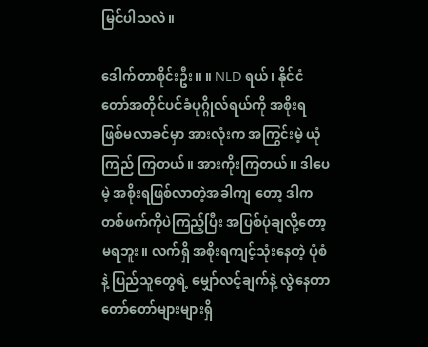မြင်ပါသလဲ။

ဒေါက်တာစိုင်းဦး။ ။ NLD ရယ်၊ နိုင်ငံတော်အတိုင်ပင်ခံပုဂ္ဂိုလ်ရယ်ကို အစိုးရ ဖြစ်မလာခင်မှာ အားလုံးက အကြွင်းမဲ့ ယုံကြည် ကြတယ်။ အားကိုးကြတယ်။ ဒါပေမဲ့ အစိုးရဖြစ်လာတဲ့အခါကျ တော့ ဒါက တစ်ဖက်ကိုပဲကြည့်ပြီး အပြစ်ပုံချလို့တော့ မရဘူး။ လက်ရှိ အစိုးရကျင့်သုံးနေတဲ့ ပုံစံနဲ့ ပြည်သူတွေရဲ့ မျှော်လင့်ချက်နဲ့ လွဲနေတာ တော်တော်များများရှိ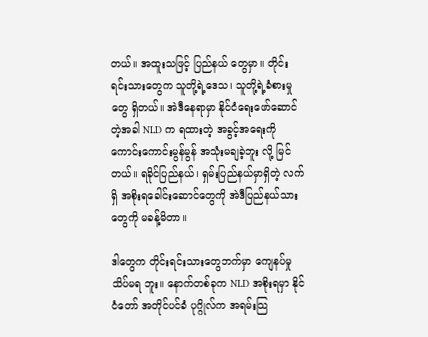တယ်။ အထူးသဖြင့် ပြည်နယ် တွေမှာ။ တိုင်းရင်းသားတွေက သူတို့ရဲ့ဒေသ၊ သူတို့ရဲ့ခံစားမှုတွေ ရှိတယ်။ အဲဒီနေရာမှာ နိုင်ငံရေးဖော်ဆောင်တဲ့အခါ NLD က ရထားတဲ့ အခွင့်အရေးကို ကောင်းကောင်းမွန်မွန် အသုံးမချခဲ့ဘူး လို့ မြင်တယ်။ ရခိုင်ပြည်နယ်၊ ရှမ်းပြည်နယ်မှာရှိတဲ့ လက်ရှိ အစိုးရခေါင်းဆောင်တွေကို အဲဒီပြည်နယ်သားတွေကို မခန့်မိတာ။

ဒါတွေက တိုင်းရင်းသားတွေဘက်မှာ ကျေနပ်မှုသိပ်မရ ဘူး။ နောက်တစ်ခုက NLD အစိုးရမှာ နိုင်ငံတော် အတိုင်ပင်ခံ ပုဂ္ဂိုလ်က အရမ်းသြ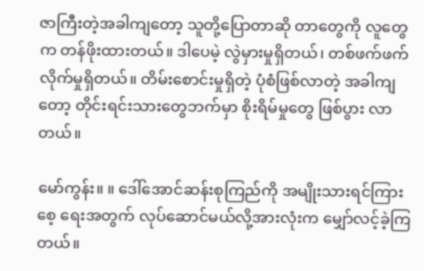ဇာကြီးတဲ့အခါကျတော့ သူတို့ပြောတာဆို တာတွေကို လူတွေက တန်ဖိုးထားတယ်။ ဒါပေမဲ့ လွဲမှားမှုရှိတယ်၊ တစ်ဖက်ဖက်လိုက်မှုရှိတယ်။ တိမ်းစောင်းမှုရှိတဲ့ ပုံစံဖြစ်လာတဲ့ အခါကျတော့ တိုင်းရင်းသားတွေဘက်မှာ စိုးရိမ်မှုတွေ ဖြစ်ပွား လာတယ်။

မော်ကွန်း။ ။ ဒေါ်အောင်ဆန်းစုကြည်ကို အမျိုးသားရင်ကြားစေ့ ရေးအတွက် လုပ်ဆောင်မယ်လို့အားလုံးက မျှော်လင့်ခဲ့ကြ တယ်။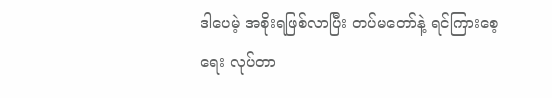ဒါပေမဲ့ အစိုးရဖြစ်လာပြီး တပ်မတော်နဲ့ ရင်ကြားစေ့ရေး လုပ်တာ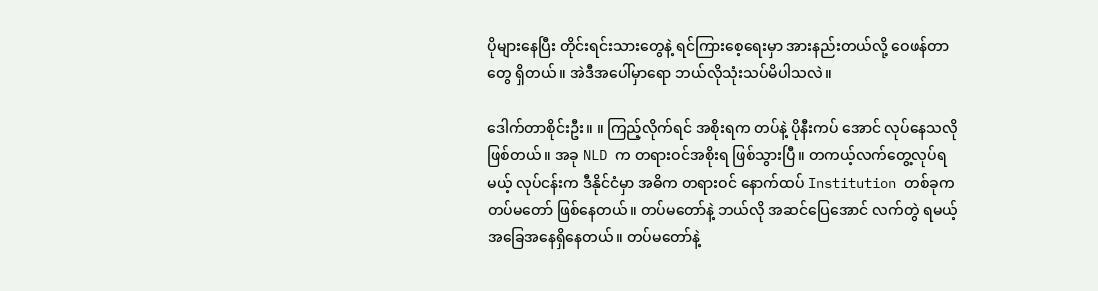ပိုများနေပြီး တိုင်းရင်းသားတွေနဲ့ ရင်ကြားစေ့ရေးမှာ အားနည်းတယ်လို့ ဝေဖန်တာတွေ ရှိတယ်။ အဲဒီအပေါ်မှာရော ဘယ်လိုသုံးသပ်မိပါသလဲ။

ဒေါက်တာစိုင်းဦး။ ။ ကြည့်လိုက်ရင် အစိုးရက တပ်နဲ့ ပိုနီးကပ် အောင် လုပ်နေသလိုဖြစ်တယ်။ အခု NLD က တရားဝင်အစိုးရ ဖြစ်သွားပြီ။ တကယ့်လက်တွေ့လုပ်ရမယ့် လုပ်ငန်းက ဒီနိုင်ငံမှာ အဓိက တရားဝင် နောက်ထပ် Institution တစ်ခုက တပ်မတော် ဖြစ်နေတယ်။ တပ်မတော်နဲ့ ဘယ်လို အဆင်ပြေအောင် လက်တွဲ ရမယ့် အခြေအနေရှိနေတယ်။ တပ်မတော်နဲ့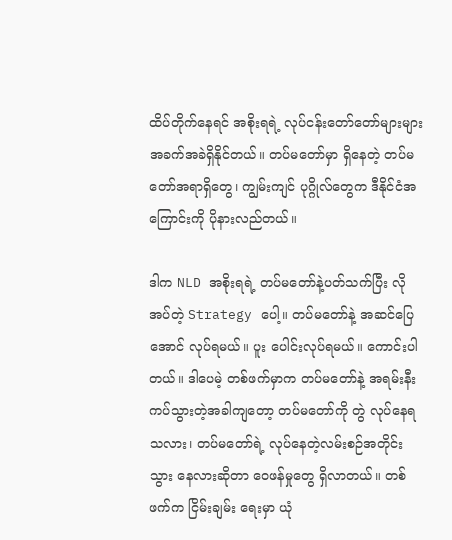ထိပ်တိုက်နေရင် အစိုးရရဲ့ လုပ်ငန်းတော်တော်များများ အခက်အခဲရှိနိုင်တယ်။ တပ်မတော်မှာ ရှိနေတဲ့ တပ်မတော်အရာရှိတွေ၊ ကျွမ်းကျင် ပုဂ္ဂိုလ်တွေက ဒီနိုင်ငံအကြောင်းကို ပိုနားလည်တယ်။

ဒါက NLD အစိုးရရဲ့ တပ်မတော်နဲ့ပတ်သက်ပြီး လိုအပ်တဲ့ Strategy ပေါ့။ တပ်မတော်နဲ့ အဆင်ပြေအောင် လုပ်ရမယ်။ ပူး ပေါင်းလုပ်ရမယ်။ ကောင်းပါတယ်။ ဒါပေမဲ့ တစ်ဖက်မှာက တပ်မတော်နဲ့ အရမ်းနီးကပ်သွားတဲ့အခါကျတော့ တပ်မတော်ကို တွဲ လုပ်နေရသလား၊ တပ်မတော်ရဲ့ လုပ်နေတဲ့လမ်းစဉ်အတိုင်း သွား နေလားဆိုတာ ဝေဖန်မှုတွေ ရှိလာတယ်။ တစ်ဖက်က ငြိမ်းချမ်း ရေးမှာ ယုံ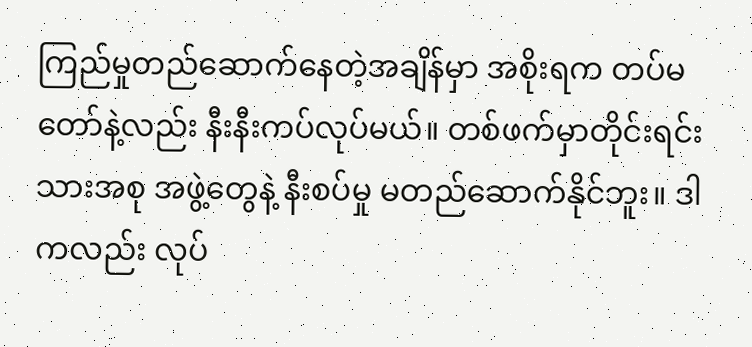ကြည်မှုတည်ဆောက်နေတဲ့အချိန်မှာ အစိုးရက တပ်မတော်နဲ့လည်း နီးနီးကပ်လုပ်မယ်။ တစ်ဖက်မှာတိုင်းရင်းသားအစု အဖွဲ့တွေနဲ့ နီးစပ်မှု မတည်ဆောက်နိုင်ဘူး။ ဒါကလည်း လုပ်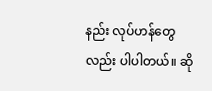နည်း လုပ်ဟန်တွေလည်း ပါပါတယ်။ ဆို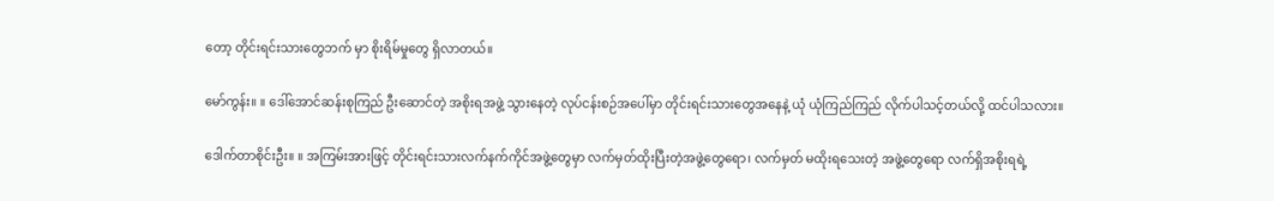တော့ တိုင်းရင်းသားတွေဘက် မှာ စိုးရိမ်မှုတွေ ရှိလာတယ်။

မော်ကွန်း။ ။ ဒေါ်အောင်ဆန်းစုကြည် ဦးဆောင်တဲ့ အစိုးရအဖွဲ့ သွားနေတဲ့ လုပ်ငန်းစဉ်အပေါ်မှာ တိုင်းရင်းသားတွေအနေနဲ့ ယုံ ယုံကြည်ကြည် လိုက်ပါသင့်တယ်လို့ ထင်ပါသလား။

ဒေါက်တာစိုင်းဦး။ ။ အကြမ်းအားဖြင့် တိုင်းရင်းသားလက်နက်ကိုင်အဖွဲ့တွေမှာ လက်မှတ်ထိုးပြီးတဲ့အဖွဲ့တွေရော၊ လက်မှတ် မထိုးရသေးတဲ့ အဖွဲ့တွေရော လက်ရှိအစိုးရရဲ့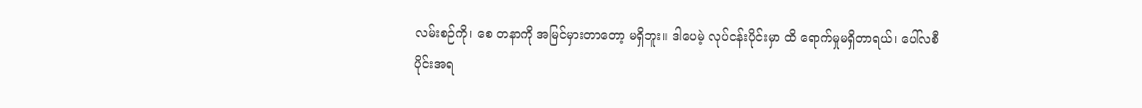လမ်းစဉ်ကို၊ စေ တနာကို အမြင်မှားတာတော့ မရှိဘူး။ ဒါပေမဲ့ လုပ်ငန်းပိုင်းမှာ ထိ ရောက်မှုမရှိတာရယ်၊ ပေါ်လစီပိုင်းအရ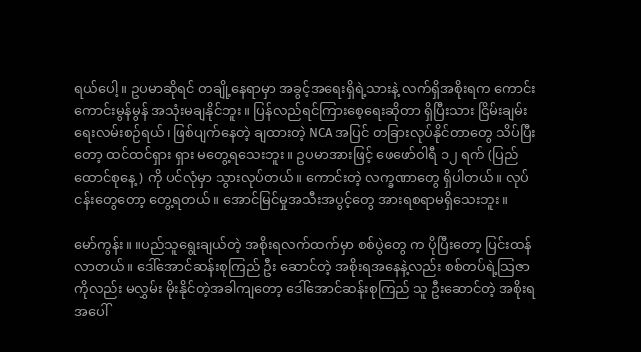ရယ်ပေါ့။ ဥပမာဆိုရင် တချို့နေရာမှာ အခွင့်အရေးရှိရဲ့သားနဲ့ လက်ရှိအစိုးရက ကောင်း ကောင်းမွန်မွန် အသုံးမချနိုင်ဘူး။ ပြန်လည်ရင်ကြားစေ့ရေးဆိုတာ ရှိပြီးသား ငြိမ်းချမ်းရေးလမ်းစဉ်ရယ်၊ ဖြစ်ပျက်နေတဲ့ ချထားတဲ့ NCA အပြင် တခြားလုပ်နိုင်တာတွေ သိပ်ပြီးတော့ ထင်ထင်ရှား ရှား မတွေ့ရသေးဘူး။ ဥပမာအားဖြင့် ဖေဖော်ဝါရီ ၁၂ ရက် (ပြည်ထောင်စုနေ့) ကို ပင်လုံမှာ သွားလုပ်တယ်။ ကောင်းတဲ့ လက္ခဏာတွေ ရှိပါတယ်။ လုပ်ငန်းတွေတော့ တွေ့ရတယ်။ အောင်မြင်မှုအသီးအပွင့်တွေ အားရစရာမရှိသေးဘူး။

မော်ကွန်း။ ။ပည်သူရွေးချယ်တဲ့ အစိုးရလက်ထက်မှာ စစ်ပွဲတွေ က ပိုပြီးတော့ ပြင်းထန်လာတယ်။ ဒေါ်အောင်ဆန်းစုကြည် ဦး ဆောင်တဲ့ အစိုးရအနေနဲ့လည်း စစ်တပ်ရဲ့သြဇာကိုလည်း မလွှမ်း မိုးနိုင်တဲ့အခါကျတော့ ဒေါ်အောင်ဆန်းစုကြည် သူ ဦးဆောင်တဲ့ အစိုးရအပေါ်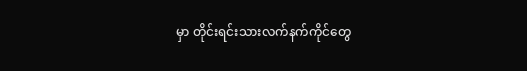မှာ တိုင်းရင်းသားလက်နက်ကိုင်တွေ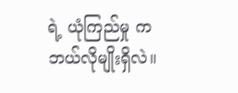ရဲ့ ယုံကြည်မှု က ဘယ်လိုမျိုးရှိလဲ။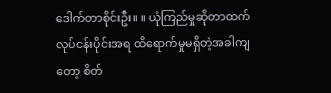ဒေါက်တာစိုင်းဦး။ ။ ယုံကြည်မှုဆိုတာထက် လုပ်ငန်းပိုင်းအရ ထိရောက်မှုမရှိတဲ့အခါကျတော့ စိတ်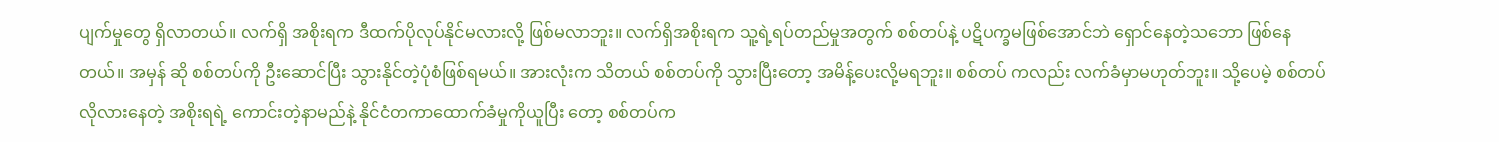ပျက်မှုတွေ ရှိလာတယ်။ လက်ရှိ အစိုးရက ဒီထက်ပိုလုပ်နိုင်မလားလို့ ဖြစ်မလာဘူး။ လက်ရှိအစိုးရက သူ့ရဲ့ရပ်တည်မှုအတွက် စစ်တပ်နဲ့ ပဋိပက္ခမဖြစ်အောင်ဘဲ ရှောင်နေတဲ့သဘော ဖြစ်နေတယ်။ အမှန် ဆို စစ်တပ်ကို ဦးဆောင်ပြီး သွားနိုင်တဲ့ပုံစံဖြစ်ရမယ်။ အားလုံးက သိတယ် စစ်တပ်ကို သွားပြီးတော့ အမိန့်ပေးလို့မရဘူး။ စစ်တပ် ကလည်း လက်ခံမှာမဟုတ်ဘူး။ သို့ပေမဲ့ စစ်တပ်လိုလားနေတဲ့ အစိုးရရဲ့ ကောင်းတဲ့နာမည်နဲ့ နိုင်ငံတကာထောက်ခံမှုကိုယူပြီး တော့ စစ်တပ်က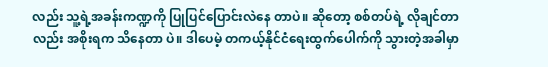လည်း သူ့ရဲ့အခန်းကဏ္ဍကို ပြုပြင်ပြောင်းလဲနေ တာပဲ။ ဆိုတော့ စစ်တပ်ရဲ့ လိုချင်တာလည်း အစိုးရက သိနေတာ ပဲ။ ဒါပေမဲ့ တကယ့်နိုင်ငံရေးထွက်ပေါက်ကို သွားတဲ့အခါမှာ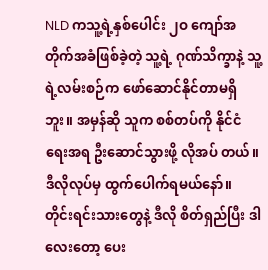NLD ကသူ့ရဲ့နှစ်ပေါင်း ၂ဝ ကျော်အတိုက်အခံဖြစ်ခဲ့တဲ့ သူ့ရဲ့ ဂုဏ်သိက္ခာနဲ့ သူ့ရဲ့လမ်းစဉ်က ဖော်ဆောင်နိုင်တာမရှိဘူး။ အမှန်ဆို သူက စစ်တပ်ကို နိုင်ငံရေးအရ ဦးဆောင်သွားဖို့ လိုအပ် တယ်။ ဒီလိုလုပ်မှ ထွက်ပေါက်ရမယ်နော်။ တိုင်းရင်းသားတွေနဲ့ ဒီလို စိတ်ရှည်ပြီး ဒါလေးတော့ ပေး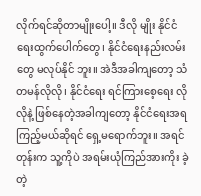လိုက်ရင်ဆိုတာမျိုးပေါ့။ ဒီလို မျိုး နိုင်ငံရေးထွက်ပေါက်တွေ၊ နိုင်ငံရေးနည်းလမ်းတွေ မလုပ်နိုင် ဘူး။ အဲဒီအခါကျတော့ သံတမန်လိုလို၊ နိုင်ငံရေး ရင်ကြားစေ့ရေး လိုလိုနဲ့ ဖြစ်နေတဲ့အခါကျတော့ နိုင်ငံရေးအရ ကြည့်မယ်ဆိုရင် ရှေ့မရောက်ဘူး။ အရင်တုန်းက သူ့ကိုပဲ အရမ်းယုံကြည်အားကိုး ခဲ့တဲ့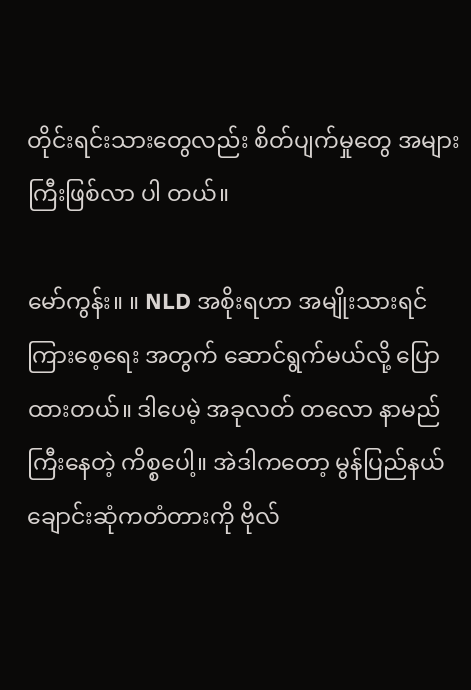တိုင်းရင်းသားတွေလည်း စိတ်ပျက်မှုတွေ အများကြီးဖြစ်လာ ပါ တယ်။

မော်ကွန်း။ ။ NLD အစိုးရဟာ အမျိုးသားရင်ကြားစေ့ရေး အတွက် ဆောင်ရွက်မယ်လို့ ပြောထားတယ်။ ဒါပေမဲ့ အခုလတ် တလော နာမည်ကြီးနေတဲ့ ကိစ္စပေါ့။ အဲဒါကတော့ မွန်ပြည်နယ် ချောင်းဆုံကတံတားကို ဗိုလ်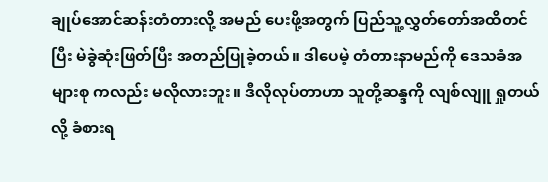ချုပ်အောင်ဆန်းတံတားလို့ အမည် ပေးဖို့အတွက် ပြည်သူ့လွှတ်တော်အထိတင်ပြီး မဲခွဲဆုံးဖြတ်ပြီး အတည်ပြုခဲ့တယ်။ ဒါပေမဲ့ တံတားနာမည်ကို ဒေသခံအများစု ကလည်း မလိုလားဘူး။ ဒီလိုလုပ်တာဟာ သူတို့ဆန္ဒကို လျစ်လျူ ရှုတယ်လို့ ခံစားရ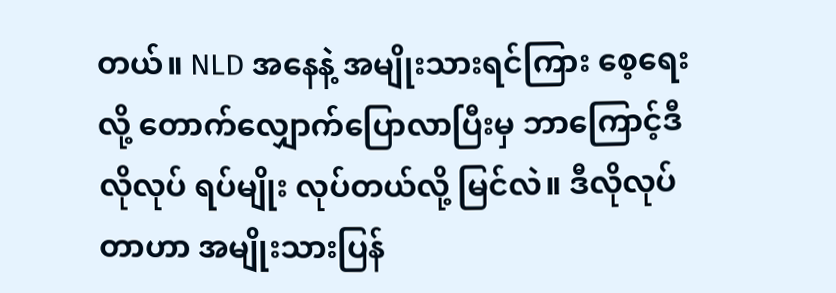တယ်။ NLD အနေနဲ့ အမျိုးသားရင်ကြား စေ့ရေးလို့ တောက်လျှောက်ပြောလာပြီးမှ ဘာကြောင့်ဒီလိုလုပ် ရပ်မျိုး လုပ်တယ်လို့ မြင်လဲ။ ဒီလိုလုပ်တာဟာ အမျိုးသားပြန်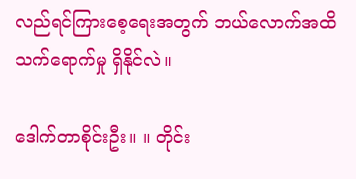လည်ရင်ကြားစေ့ရေးအတွက် ဘယ်လောက်အထိ သက်ရောက်မှု ရှိနိုင်လဲ။

ဒေါက်တာစိုင်းဦး။ ။ တိုင်း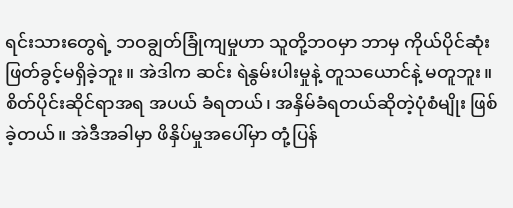ရင်းသားတွေရဲ့ ဘဝချွတ်ခြုံကျမှုဟာ သူတို့ဘဝမှာ ဘာမှ ကိုယ်ပိုင်ဆုံးဖြတ်ခွင့်မရှိခဲ့ဘူး။ အဲဒါက ဆင်း ရဲနွမ်းပါးမှုနဲ့ တူသယောင်နဲ့ မတူဘူး။ စိတ်ပိုင်းဆိုင်ရာအရ အပယ် ခံရတယ်၊ အနှိမ်ခံရတယ်ဆိုတဲ့ပုံစံမျိုး ဖြစ်ခဲ့တယ်။ အဲဒီအခါမှာ ဖိနှိပ်မှုအပေါ်မှာ တုံ့ပြန်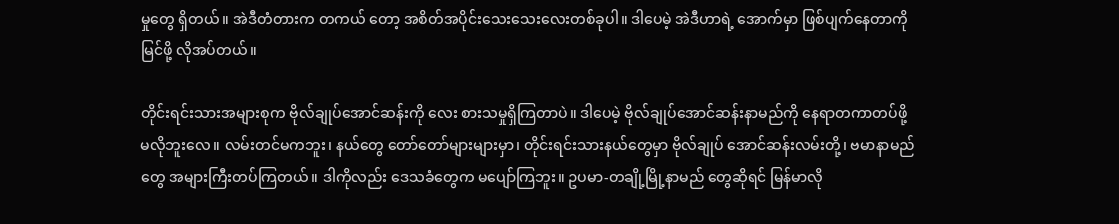မှုတွေ ရှိတယ်။ အဲဒီတံတားက တကယ် တော့ အစိတ်အပိုင်းသေးသေးလေးတစ်ခုပါ။ ဒါပေမဲ့ အဲဒီဟာရဲ့ အောက်မှာ ဖြစ်ပျက်နေတာကို မြင်ဖို့ လိုအပ်တယ်။

တိုင်းရင်းသားအများစုက ဗိုလ်ချုပ်အောင်ဆန်းကို လေး စားသမှုရှိကြတာပဲ။ ဒါပေမဲ့ ဗိုလ်ချုပ်အောင်ဆန်းနာမည်ကို နေရာတကာတပ်ဖို့ မလိုဘူးလေ။ လမ်းတင်မကဘူး၊ နယ်တွေ တော်တော်များများမှာ၊ တိုင်းရင်းသားနယ်တွေမှာ ဗိုလ်ချုပ် အောင်ဆန်းလမ်းတို့၊ ဗမာနာမည်တွေ အများကြီးတပ်ကြတယ်။ ဒါကိုလည်း ဒေသခံတွေက မပျော်ကြဘူး။ ဥပမာ-တချို့မြို့နာမည် တွေဆိုရင် မြန်မာလို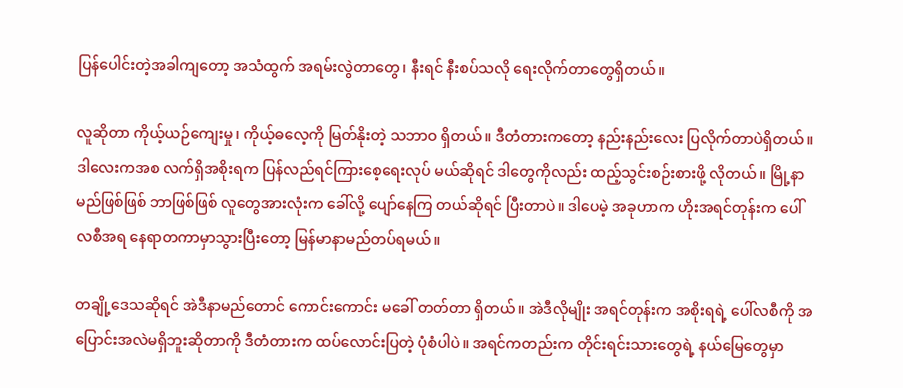ပြန်ပေါင်းတဲ့အခါကျတော့ အသံထွက် အရမ်းလွဲတာတွေ၊ နီးရင် နီးစပ်သလို ရေးလိုက်တာတွေရှိတယ်။

လူဆိုတာ ကိုယ့်ယဉ်ကျေးမှု၊ ကိုယ့်ဓလေ့ကို မြတ်နိုးတဲ့ သဘာဝ ရှိတယ်။ ဒီတံတားကတော့ နည်းနည်းလေး ပြလိုက်တာပဲရှိတယ်။ ဒါလေးကအစ လက်ရှိအစိုးရက ပြန်လည်ရင်ကြားစေ့ရေးလုပ် မယ်ဆိုရင် ဒါတွေကိုလည်း ထည့်သွင်းစဉ်းစားဖို့ လိုတယ်။ မြို့နာ မည်ဖြစ်ဖြစ် ဘာဖြစ်ဖြစ် လူတွေအားလုံးက ခေါ်လို့ ပျော်နေကြ တယ်ဆိုရင် ပြီးတာပဲ။ ဒါပေမဲ့ အခုဟာက ဟိုးအရင်တုန်းက ပေါ် လစီအရ နေရာတကာမှာသွားပြီးတော့ မြန်မာနာမည်တပ်ရမယ်။

တချို့ဒေသဆိုရင် အဲဒီနာမည်တောင် ကောင်းကောင်း မခေါ် တတ်တာ ရှိတယ်။ အဲဒီလိုမျိုး အရင်တုန်းက အစိုးရရဲ့ ပေါ်လစီကို အပြောင်းအလဲမရှိဘူးဆိုတာကို ဒီတံတားက ထပ်လောင်းပြတဲ့ ပုံစံပါပဲ။ အရင်ကတည်းက တိုင်းရင်းသားတွေရဲ့ နယ်မြေတွေမှာ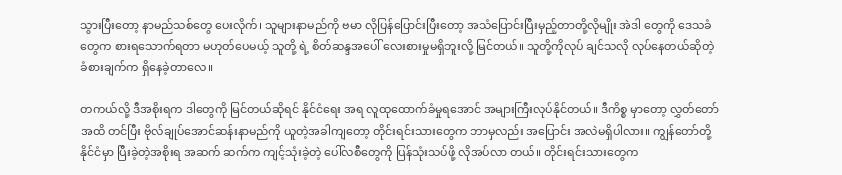သွားပြီးတော့ နာမည်သစ်တွေ ပေးလိုက်၊ သူများနာမည်ကို ဗမာ လိုပြန်ပြောင်းပြီးတော့ အသံပြောင်းပြီးမှည့်တာတို့လိုမျိုး အဲဒါ တွေကို ဒေသခံတွေက စားရသောက်ရတာ မဟုတ်ပေမယ့် သူတို့ ရဲ့ စိတ်ဆန္ဒအပေါ် လေးစားမှုမရှိဘူးလို့ မြင်တယ်။ သူတို့ကိုလုပ် ချင်သလို လုပ်နေတယ်ဆိုတဲ့ ခံစားချက်က ရှိနေခဲ့တာလေ။

တကယ်လို့ ဒီအစိုးရက ဒါတွေကို မြင်တယ်ဆိုရင် နိုင်ငံရေး အရ လူထုထောက်ခံမှုရအောင် အများကြီးလုပ်နိုင်တယ်။ ဒီကိစ္စ မှာတော့ လွှတ်တော်အထိ တင်ပြီး ဗိုလ်ချုပ်အောင်ဆန်းနာမည်ကို ယူတဲ့အခါကျတော့ တိုင်းရင်းသားတွေက ဘာမှလည်း အပြောင်း အလဲမရှိပါလား။ ကျွန်တော်တို့နိုင်ငံမှာ ပြီးခဲ့တဲ့အစိုးရ အဆက် ဆက်က ကျင့်သုံးခဲ့တဲ့ ပေါ်လစီတွေကို ပြန်သုံးသပ်ဖို့ လိုအပ်လာ တယ်။ တိုင်းရင်းသားတွေက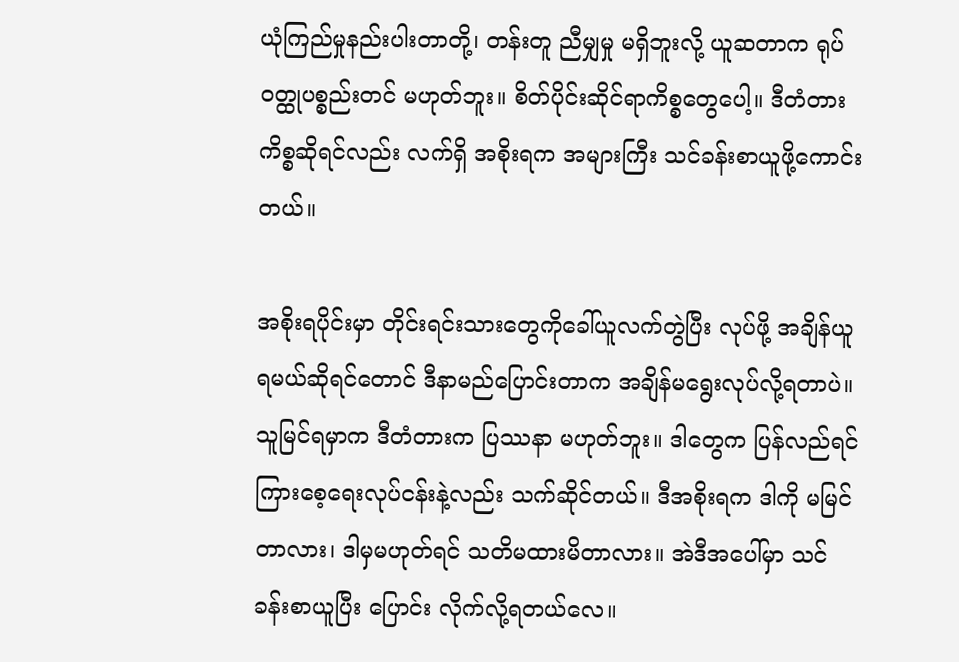ယုံကြည်မှုနည်းပါးတာတို့၊ တန်းတူ ညီမျှမှု မရှိဘူးလို့ ယူဆတာက ရုပ်ဝတ္ထုပစ္စည်းတင် မဟုတ်ဘူး။ စိတ်ပိုင်းဆိုင်ရာကိစ္စတွေပေါ့။ ဒီတံတားကိစ္စဆိုရင်လည်း လက်ရှိ အစိုးရက အများကြီး သင်ခန်းစာယူဖို့ကောင်းတယ်။

အစိုးရပိုင်းမှာ တိုင်းရင်းသားတွေကိုခေါ်ယူလက်တွဲပြီး လုပ်ဖို့ အချိန်ယူရမယ်ဆိုရင်တောင် ဒီနာမည်ပြောင်းတာက အချိန်မရွေးလုပ်လို့ရတာပဲ။ သူမြင်ရမှာက ဒီတံတားက ပြဿနာ မဟုတ်ဘူး။ ဒါတွေက ပြန်လည်ရင်ကြားစေ့ရေးလုပ်ငန်းနဲ့လည်း သက်ဆိုင်တယ်။ ဒီအစိုးရက ဒါကို မမြင်တာလား၊ ဒါမှမဟုတ်ရင် သတိမထားမိတာလား။ အဲဒီအပေါ်မှာ သင်ခန်းစာယူပြီး ပြောင်း လိုက်လို့ရတယ်လေ။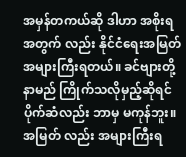အမှန်တကယ်ဆို ဒါဟာ အစိုးရအတွက် လည်း နိုင်ငံရေးအမြတ်အများကြီးရတယ်။ ခင်ဗျားတို့ နာမည် ကြိုက်သလိုမှည့်ဆိုရင် ပိုက်ဆံလည်း ဘာမှ မကုန်ဘူး။ အမြတ် လည်း အများကြီးရ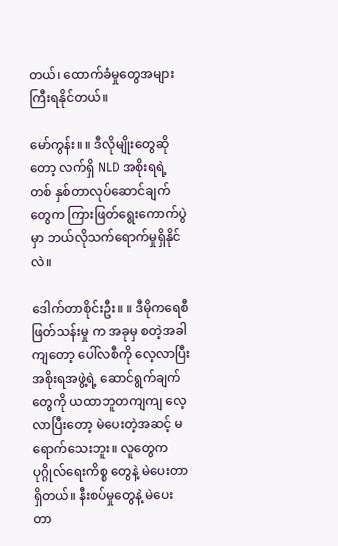တယ်၊ ထောက်ခံမှုတွေအများကြီးရနိုင်တယ်။

မော်ကွန်း။ ။ ဒီလိုမျိုးတွေဆိုတော့ လက်ရှိ NLD အစိုးရရဲ့ တစ် နှစ်တာလုပ်ဆောင်ချက်တွေက ကြားဖြတ်ရွေးကောက်ပွဲမှာ ဘယ်လိုသက်ရောက်မှုရှိနိုင်လဲ။

ဒေါက်တာစိုင်းဦး။ ။ ဒီမိုကရေစီဖြတ်သန်းမှု က အခုမှ စတဲ့အခါကျတော့ ပေါ်လစီကို လေ့လာပြီး အစိုးရအဖွဲ့ရဲ့ ဆောင်ရွက်ချက်တွေကို ယထာဘူတကျကျ လေ့လာပြီးတော့ မဲပေးတဲ့အဆင့် မရောက်သေးဘူး။ လူတွေက ပုဂ္ဂိုလ်ရေးကိစ္စ တွေနဲ့ မဲပေးတာရှိတယ်။ နီးစပ်မှုတွေနဲ့ မဲပေးတာ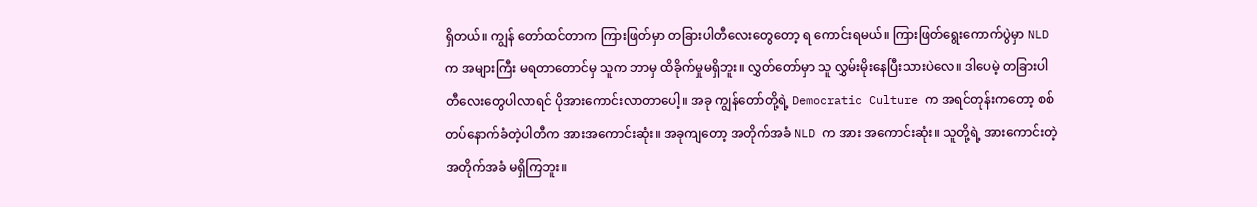ရှိတယ်။ ကျွန် တော်ထင်တာက ကြားဖြတ်မှာ တခြားပါတီလေးတွေတော့ ရ ကောင်းရမယ်။ ကြားဖြတ်ရွေးကောက်ပွဲမှာ NLD က အများကြီး မရတာတောင်မှ သူက ဘာမှ ထိခိုက်မှုမရှိဘူး။ လွှတ်တော်မှာ သူ လွှမ်းမိုးနေပြီးသားပဲလေ။ ဒါပေမဲ့ တခြားပါတီလေးတွေပါလာရင် ပိုအားကောင်းလာတာပေါ့။ အခု ကျွန်တော်တို့ရဲ့ Democratic Culture က အရင်တုန်းကတော့ စစ်တပ်နောက်ခံတဲ့ပါတီက အားအကောင်းဆုံး။ အခုကျတော့ အတိုက်အခံ NLD က အား အကောင်းဆုံး။ သူတို့ရဲ့ အားကောင်းတဲ့ အတိုက်အခံ မရှိကြဘူး။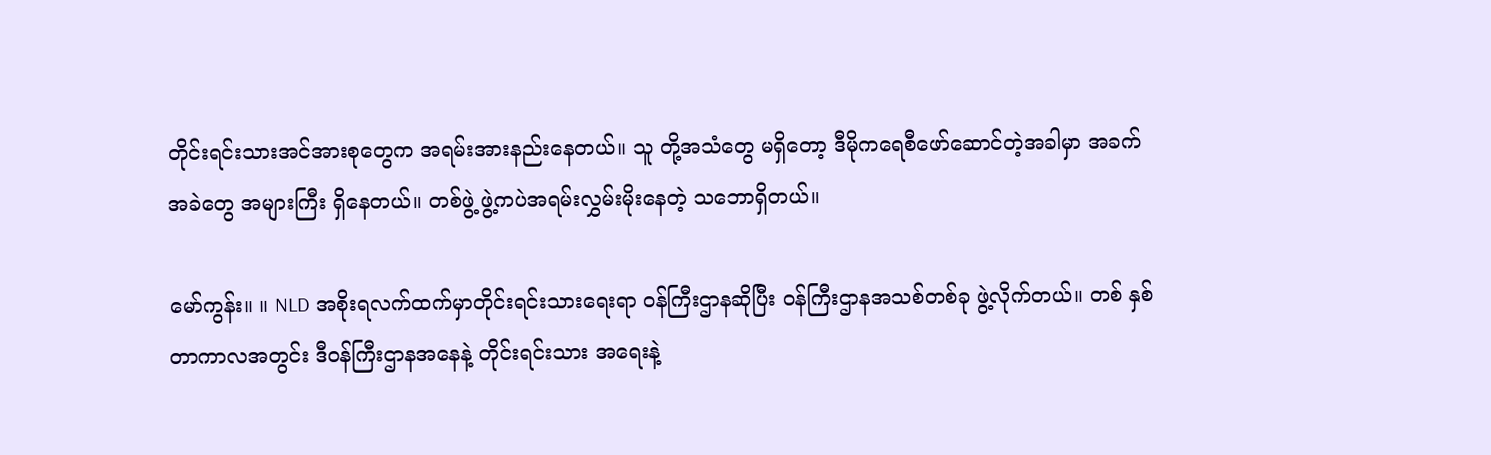တိုင်းရင်းသားအင်အားစုတွေက အရမ်းအားနည်းနေတယ်။ သူ တို့အသံတွေ မရှိတော့ ဒီမိုကရေစီဖော်ဆောင်တဲ့အခါမှာ အခက် အခဲတွေ အများကြီး ရှိနေတယ်။ တစ်ဖွဲ့ ဖွဲ့ကပဲအရမ်းလွှမ်းမိုးနေတဲ့ သဘောရှိတယ်။

မော်ကွန်း။ ။ NLD အစိုးရလက်ထက်မှာတိုင်းရင်းသားရေးရာ ဝန်ကြီးဌာနဆိုပြီး ဝန်ကြီးဌာနအသစ်တစ်ခု ဖွဲ့လိုက်တယ်။ တစ် နှစ်တာကာလအတွင်း ဒီဝန်ကြီးဌာနအနေနဲ့ တိုင်းရင်းသား အရေးနဲ့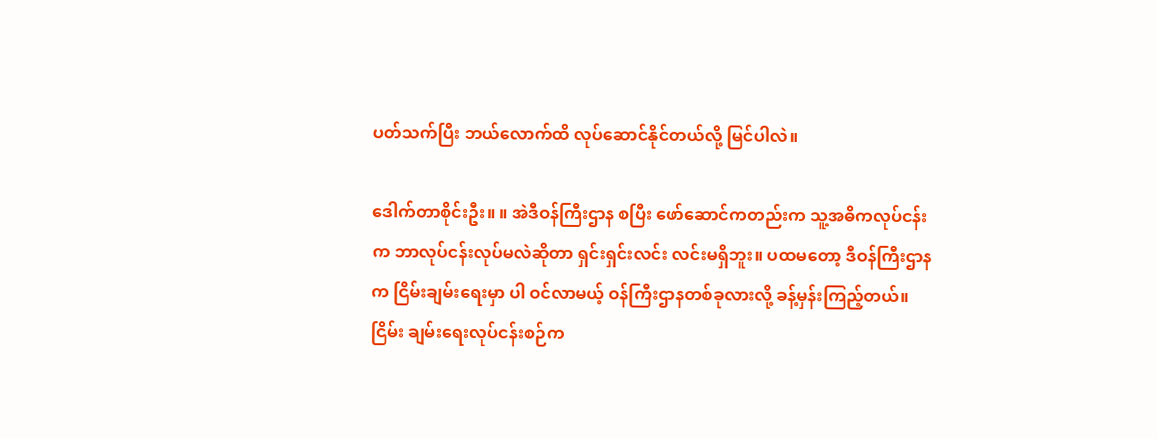ပတ်သက်ပြီး ဘယ်လောက်ထိ လုပ်ဆောင်နိုင်တယ်လို့ မြင်ပါလဲ။

ဒေါက်တာစိုင်းဦး။ ။ အဲဒီဝန်ကြီးဌာန စပြီး ဖော်ဆောင်ကတည်းက သူ့အဓိကလုပ်ငန်းက ဘာလုပ်ငန်းလုပ်မလဲဆိုတာ ရှင်းရှင်းလင်း လင်းမရှိဘူး။ ပထမတော့ ဒီဝန်ကြီးဌာနက ငြိမ်းချမ်းရေးမှာ ပါ ဝင်လာမယ့် ဝန်ကြီးဌာနတစ်ခုလားလို့ ခန့်မှန်းကြည့်တယ်။ ငြိမ်း ချမ်းရေးလုပ်ငန်းစဉ်က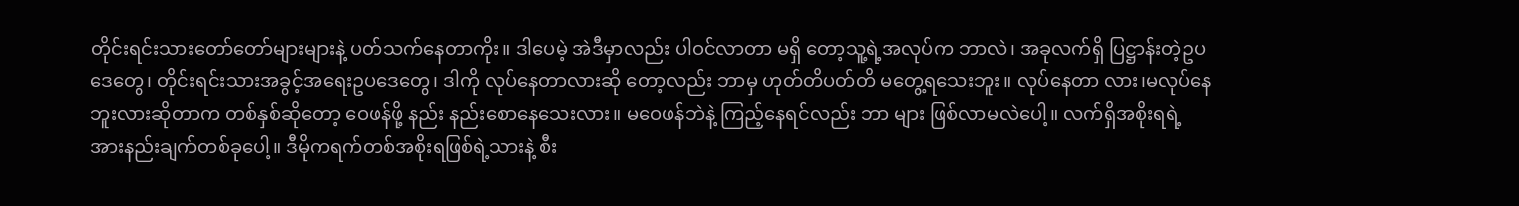တိုင်းရင်းသားတော်တော်များများနဲ့ ပတ်သက်နေတာကိုး။ ဒါပေမဲ့ အဲဒီမှာလည်း ပါဝင်လာတာ မရှိ တော့သူ့ရဲ့အလုပ်က ဘာလဲ၊ အခုလက်ရှိ ပြဋ္ဌာန်းတဲ့ဥပဒေတွေ၊ တိုင်းရင်းသားအခွင့်အရေးဥပဒေတွေ၊ ဒါကို လုပ်နေတာလားဆို တော့လည်း ဘာမှ ဟုတ်တိပတ်တိ မတွေ့ရသေးဘူး။ လုပ်နေတာ လား၊မလုပ်နေဘူးလားဆိုတာက တစ်နှစ်ဆိုတော့ ဝေဖန်ဖို့ နည်း နည်းစောနေသေးလား။ မဝေဖန်ဘဲနဲ့ ကြည့်နေရင်လည်း ဘာ များ ဖြစ်လာမလဲပေါ့။ လက်ရှိအစိုးရရဲ့ အားနည်းချက်တစ်ခုပေါ့။ ဒီမိုကရက်တစ်အစိုးရဖြစ်ရဲ့သားနဲ့ စီး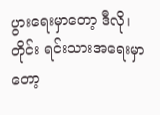ပွားရေးမှာတော့ ဒီလို၊ တိုင်း ရင်းသားအရေးမှာတော့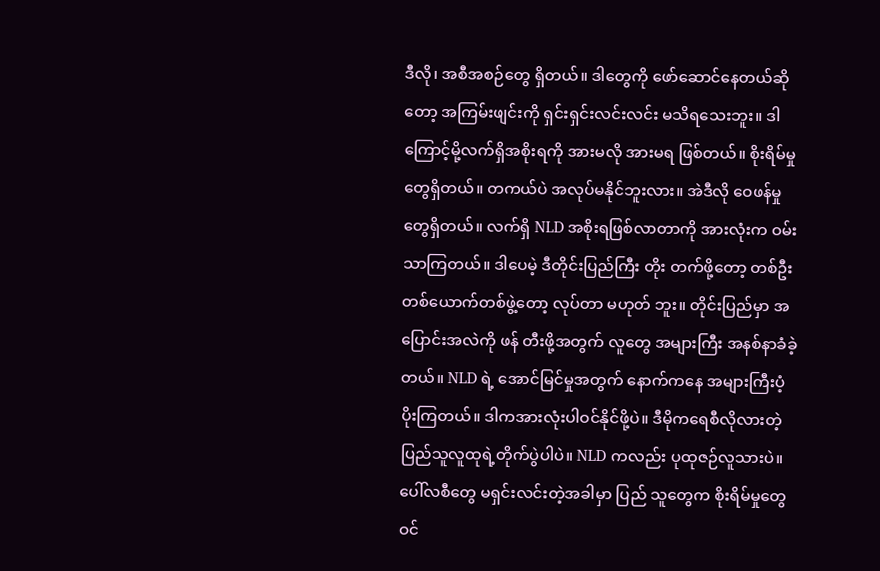ဒီလို၊ အစီအစဉ်တွေ ရှိတယ်။ ဒါတွေကို ဖော်ဆောင်နေတယ်ဆိုတော့ အကြမ်းဖျင်းကို ရှင်းရှင်းလင်းလင်း မသိရသေးဘူး။ ဒါကြောင့်မို့လက်ရှိအစိုးရကို အားမလို အားမရ ဖြစ်တယ်။ စိုးရိမ်မှုတွေရှိတယ်။ တကယ်ပဲ အလုပ်မနိုင်ဘူးလား။ အဲဒီလို ဝေဖန်မှုတွေရှိတယ်။ လက်ရှိ NLD အစိုးရဖြစ်လာတာကို အားလုံးက ဝမ်းသာကြတယ်။ ဒါပေမဲ့ ဒီတိုင်းပြည်ကြီး တိုး တက်ဖို့တော့ တစ်ဦးတစ်ယောက်တစ်ဖွဲ့တော့ လုပ်တာ မဟုတ် ဘူး။ တိုင်းပြည်မှာ အပြောင်းအလဲကို ဖန် တီးဖို့အတွက် လူတွေ အများကြီး အနစ်နာခံခဲ့တယ်။ NLD ရဲ့ အောင်မြင်မှုအတွက် နောက်ကနေ အများကြီးပံ့ပိုးကြတယ်။ ဒါကအားလုံးပါဝင်နိုင်ဖို့ပဲ။ ဒီမိုကရေစီလိုလားတဲ့ပြည်သူလူထုရဲ့တိုက်ပွဲပါပဲ။ NLD ကလည်း ပုထုဇဉ်လူသားပဲ။ ပေါ်လစီတွေ မရှင်းလင်းတဲ့အခါမှာ ပြည် သူတွေက စိုးရိမ်မှုတွေ ဝင်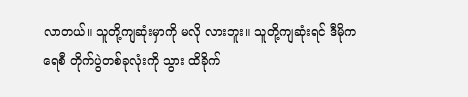လာတယ်။ သူတို့ကျဆုံးမှာကို မလို လားဘူး။ သူတို့ကျဆုံးရင် ဒီမိုကရေစီ တိုက်ပွဲတစ်ခုလုံးကို သွား ထိခိုက်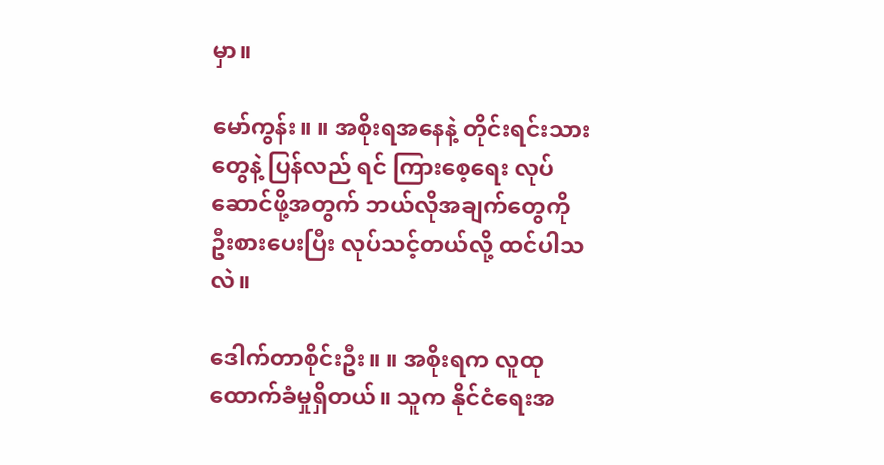မှာ။

မော်ကွန်း။ ။ အစိုးရအနေနဲ့ တိုင်းရင်းသားတွေနဲ့ ပြန်လည် ရင် ကြားစေ့ရေး လုပ်ဆောင်ဖို့အတွက် ဘယ်လိုအချက်တွေကို ဦးစားပေးပြီး လုပ်သင့်တယ်လို့ ထင်ပါသလဲ။

ဒေါက်တာစိုင်းဦး။ ။ အစိုးရက လူထုထောက်ခံမှုရှိတယ်။ သူက နိုင်ငံရေးအ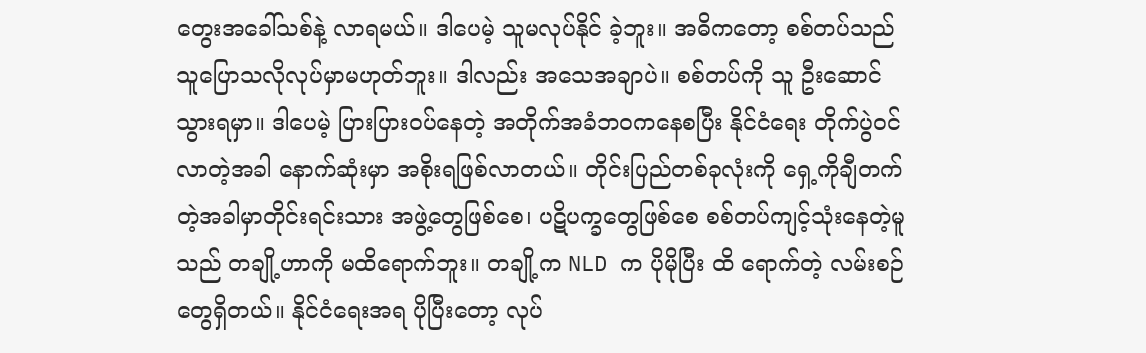တွေးအခေါ်သစ်နဲ့ လာရမယ်။ ဒါပေမဲ့ သူမလုပ်နိုင် ခဲ့ဘူး။ အဓိကတော့ စစ်တပ်သည် သူပြောသလိုလုပ်မှာမဟုတ်ဘူး။ ဒါလည်း အသေအချာပဲ။ စစ်တပ်ကို သူ ဦးဆောင်သွားရမှာ။ ဒါပေမဲ့ ပြားပြားဝပ်နေတဲ့ အတိုက်အခံဘဝကနေစပြီး နိုင်ငံရေး တိုက်ပွဲဝင်လာတဲ့အခါ နောက်ဆုံးမှာ အစိုးရဖြစ်လာတယ်။ တိုင်းပြည်တစ်ခုလုံးကို ရှေ့ကိုချီတက်တဲ့အခါမှာတိုင်းရင်းသား အဖွဲ့တွေဖြစ်စေ၊ ပဋိပက္ခတွေဖြစ်စေ စစ်တပ်ကျင့်သုံးနေတဲ့မူသည် တချို့ဟာကို မထိရောက်ဘူး။ တချို့က NLD က ပိုမိုပြီး ထိ ရောက်တဲ့ လမ်းစဉ်တွေရှိတယ်။ နိုင်ငံရေးအရ ပိုပြီးတော့ လုပ်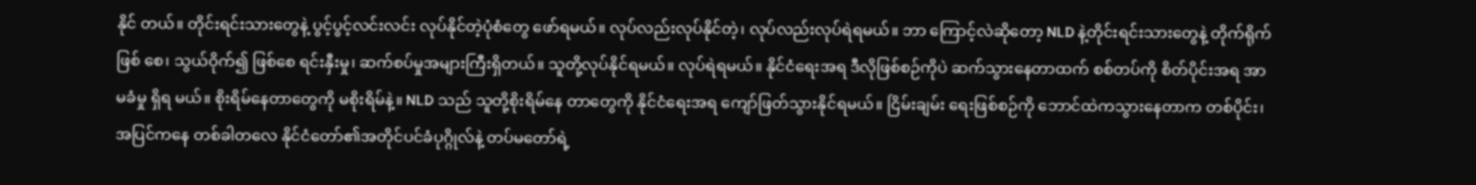နိုင် တယ်။ တိုင်းရင်းသားတွေနဲ့ ပွင့်ပွင့်လင်းလင်း လုပ်နိုင်တဲ့ပုံစံတွေ ဖော်ရမယ်။ လုပ်လည်းလုပ်နိုင်တဲ့၊ လုပ်လည်းလုပ်ရဲရမယ်။ ဘာ ကြောင့်လဲဆိုတော့ NLD နဲ့တိုင်းရင်းသားတွေနဲ့ တိုက်ရိုက်ဖြစ် စေ၊ သွယ်ဝိုက်၍ ဖြစ်စေ ရင်းနှီးမှု၊ ဆက်စပ်မှုအများကြီးရှိတယ်။ သူတို့လုပ်နိုင်ရမယ်။ လုပ်ရဲရမယ်။ နိုင်ငံရေးအရ ဒီလိုဖြစ်စဉ်ကိုပဲ ဆက်သွားနေတာထက် စစ်တပ်ကို စိတ်ပိုင်းအရ အာမခံမှု ရှိရ မယ်။ စိုးရိမ်နေတာတွေကို မစိုးရိမ်နဲ့။ NLD သည် သူတို့စိုးရိမ်နေ တာတွေကို နိုင်ငံရေးအရ ကျော်ဖြတ်သွားနိုင်ရမယ်။ ငြိမ်းချမ်း ရေးဖြစ်စဉ်ကို ဘောင်ထဲကသွားနေတာက တစ်ပိုင်း၊ အပြင်ကနေ တစ်ခါတလေ နိုင်ငံတော်၏အတိုင်ပင်ခံပုဂ္ဂိုလ်နဲ့ တပ်မတော်ရဲ့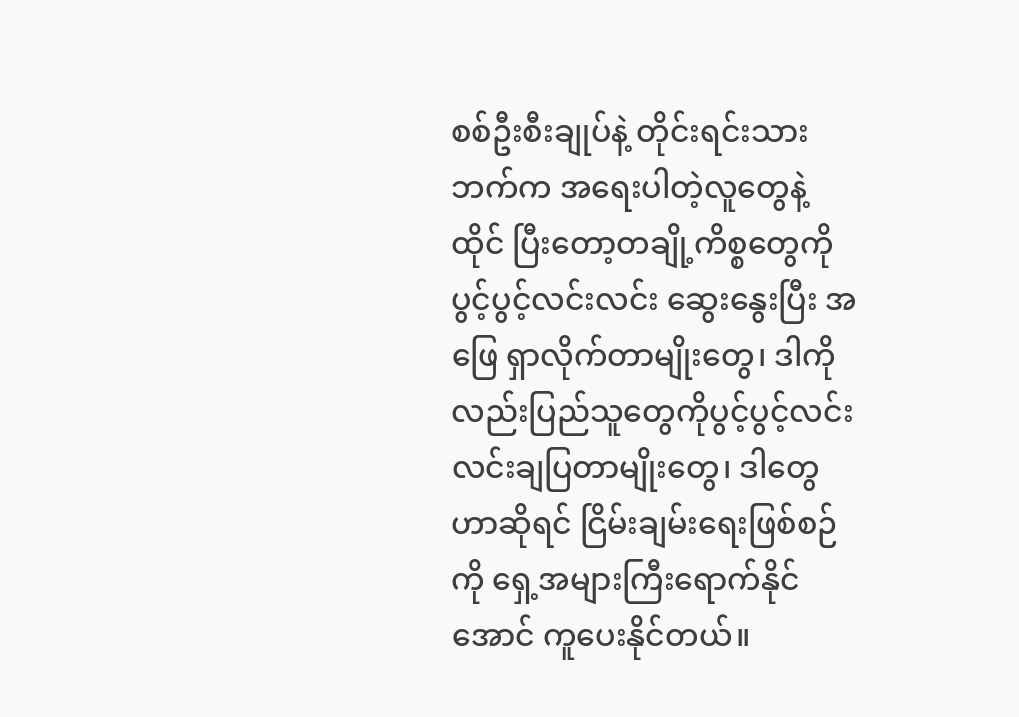စစ်ဦးစီးချုပ်နဲ့ တိုင်းရင်းသားဘက်က အရေးပါတဲ့လူတွေနဲ့ ထိုင် ပြီးတော့တချို့ကိစ္စတွေကို ပွင့်ပွင့်လင်းလင်း ဆွေးနွေးပြီး အဖြေ ရှာလိုက်တာမျိုးတွေ၊ ဒါကိုလည်းပြည်သူတွေကိုပွင့်ပွင့်လင်း လင်းချပြတာမျိုးတွေ၊ ဒါတွေဟာဆိုရင် ငြိမ်းချမ်းရေးဖြစ်စဉ်ကို ရှေ့အများကြီးရောက်နိုင်အောင် ကူပေးနိုင်တယ်။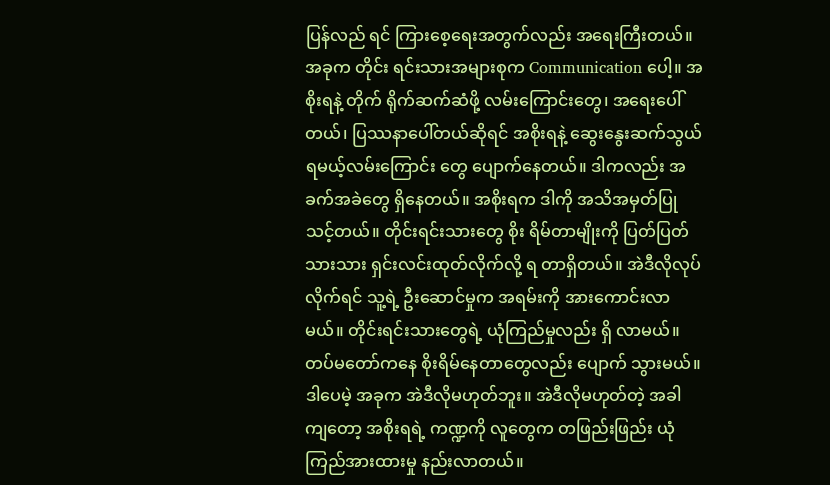ပြန်လည် ရင် ကြားစေ့ရေးအတွက်လည်း အရေးကြီးတယ်။ အခုက တိုင်း ရင်းသားအများစုက Communication ပေါ့။ အစိုးရနဲ့ တိုက် ရိုက်ဆက်ဆံဖို့ လမ်းကြောင်းတွေ၊ အရေးပေါ်တယ်၊ ပြဿနာပေါ်တယ်ဆိုရင် အစိုးရနဲ့ ဆွေးနွေးဆက်သွယ်ရမယ့်လမ်းကြောင်း တွေ ပျောက်နေတယ်။ ဒါကလည်း အခက်အခဲတွေ ရှိနေတယ်။ အစိုးရက ဒါကို အသိအမှတ်ပြုသင့်တယ်။ တိုင်းရင်းသားတွေ စိုး ရိမ်တာမျိုးကို ပြတ်ပြတ်သားသား ရှင်းလင်းထုတ်လိုက်လို့ ရ တာရှိတယ်။ အဲဒီလိုလုပ်လိုက်ရင် သူ့ရဲ့ ဦးဆောင်မှုက အရမ်းကို အားကောင်းလာမယ်။ တိုင်းရင်းသားတွေရဲ့ ယုံကြည်မှုလည်း ရှိ လာမယ်။ တပ်မတော်ကနေ စိုးရိမ်နေတာတွေလည်း ပျောက် သွားမယ်။ ဒါပေမဲ့ အခုက အဲဒီလိုမဟုတ်ဘူး။ အဲဒီလိုမဟုတ်တဲ့ အခါကျတော့ အစိုးရရဲ့ ကဏ္ဍကို လူတွေက တဖြည်းဖြည်း ယုံ ကြည်အားထားမှု နည်းလာတယ်။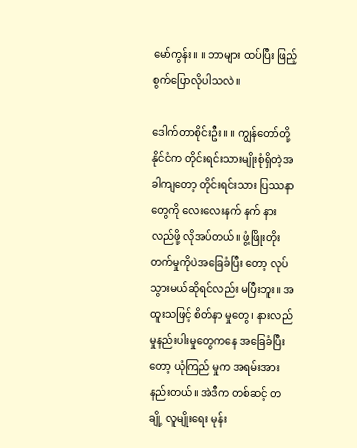မော်ကွန်း။ ။ ဘာများ ထပ်ပြီး ဖြည့်စွက်ပြောလိုပါသလဲ။

ဒေါက်တာစိုင်းဦး။ ။ ကျွန်တော်တို့နိုင်ငံက တိုင်းရင်းသားမျိုးစုံရှိတဲ့အခါကျတော့ တိုင်းရင်းသား ပြဿနာတွေကို လေးလေးနက် နက် နားလည်ဖို့ လိုအပ်တယ်။ ဖွံ့ဖြိုးတိုးတက်မှုကိုပဲအခြေခံပြီး တော့ လုပ်သွားမယ်ဆိုရင်လည်း မပြီးဘူး။ အထူးသဖြင့် စိတ်နာ မှုတွေ၊ နားလည်မှုနည်းပါးမှုတွေကနေ အခြေခံပြီးတော့ ယုံကြည် မှုက အရမ်းအားနည်းတယ်။ အဲဒီက တစ်ဆင့် တချို့ လူမျိုးရေး မုန်း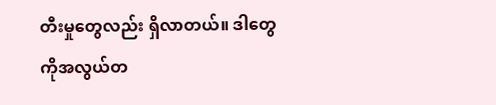တီးမှုတွေလည်း ရှိလာတယ်။ ဒါတွေကိုအလွယ်တ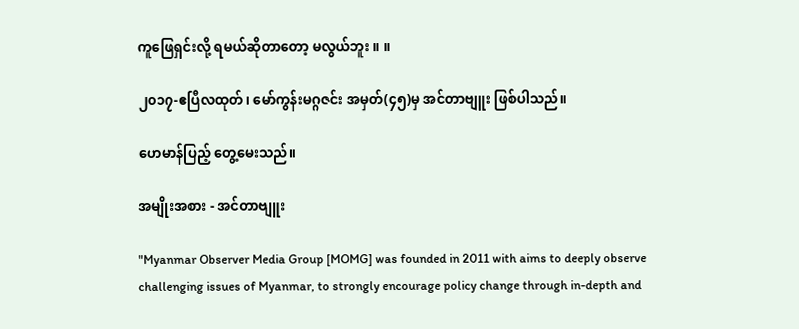ကူဖြေရှင်းလို့ ရမယ်ဆိုတာတော့ မလွယ်ဘူး ။ ။

၂၀၁၇-ဧပြီလထုတ်၊ မော်ကွန်းမဂ္ဂဇင်း အမှတ်(၄၅)မှ အင်တာဗျူး ဖြစ်ပါသည်။

ဟေမာန်ပြည့် တွေ့မေးသည်။

အမျိုးအစား - အင်တာဗျူး

"Myanmar Observer Media Group [MOMG] was founded in 2011 with aims to deeply observe challenging issues of Myanmar, to strongly encourage policy change through in-depth and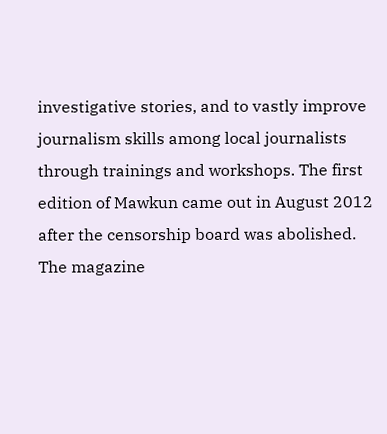investigative stories, and to vastly improve journalism skills among local journalists through trainings and workshops. The first edition of Mawkun came out in August 2012 after the censorship board was abolished. The magazine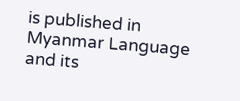is published in Myanmar Language and its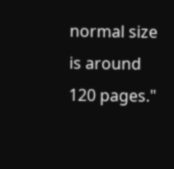normal size is around 120 pages."